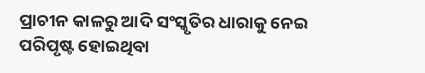ପ୍ରାଚୀନ କାଳରୁ ଆଦି ସଂସ୍କୃତିର ଧାରାକୁ ନେଇ ପରିପୃଷ୍ଟ ହୋଇଥିବା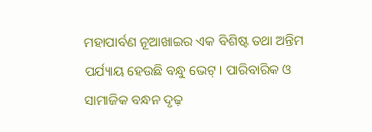ମହାପାର୍ବଣ ନୂଆଖାଇର ଏକ ବିଶିଷ୍ଟ ତଥା ଅନ୍ତିମ ପର୍ଯ୍ୟାୟ ହେଉଛି ବନ୍ଧୁ ଭେଟ୍। ପାରିବାରିକ ଓ ସାମାଜିକ ବନ୍ଧନ ଦୃଢ଼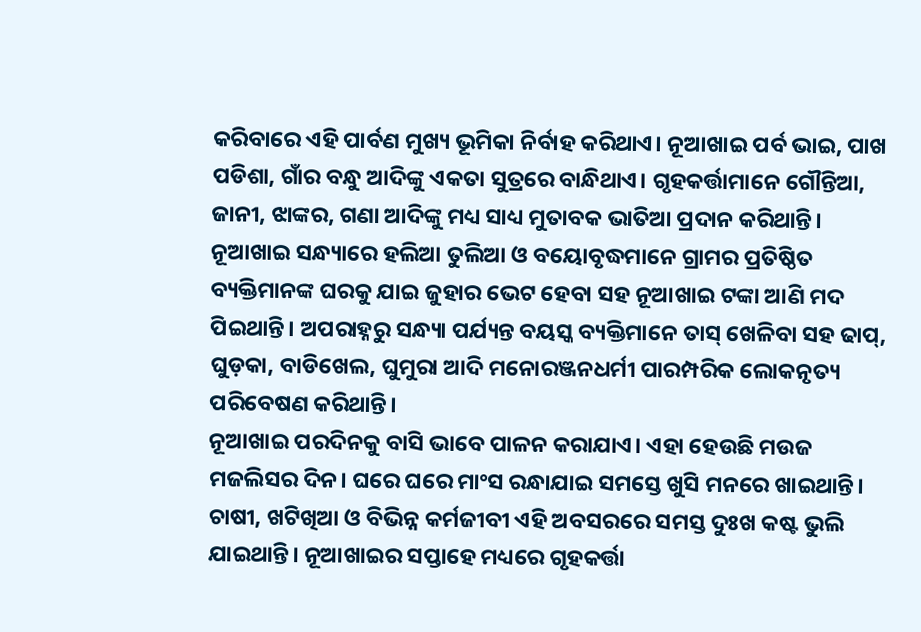କରିବାରେ ଏହି ପାର୍ବଣ ମୁଖ୍ୟ ଭୂମିକା ନିର୍ବାହ କରିଥାଏ। ନୂଆଖାଇ ପର୍ବ ଭାଇ, ପାଖ ପଡିଶା, ଗାଁର ବନ୍ଧୁ ଆଦିଙ୍କୁ ଏକତା ସୁତ୍ରରେ ବାନ୍ଧିଥାଏ। ଗୃହକର୍ତ୍ତାମାନେ ଗୌନ୍ତିଆ, ଜାନୀ, ଝାଙ୍କର, ଗଣା ଆଦିଙ୍କୁ ମଧ୍ୟ ସାଧ୍ୟ ମୁତାବକ ଭାତିଆ ପ୍ରଦାନ କରିଥାନ୍ତି। ନୂଆଖାଇ ସନ୍ଧ୍ୟାରେ ହଲିଆ ତୁଲିଆ ଓ ବୟୋବୃଦ୍ଧମାନେ ଗ୍ରାମର ପ୍ରତିଷ୍ଠିତ ବ୍ୟକ୍ତିମାନଙ୍କ ଘରକୁ ଯାଇ ଜୁହାର ଭେଟ ହେବା ସହ ନୂଆଖାଇ ଟଙ୍କା ଆଣି ମଦ ପିଇଥାନ୍ତି। ଅପରାହ୍ନରୁ ସନ୍ଧ୍ୟା ପର୍ଯ୍ୟନ୍ତ ବୟସ୍କ ବ୍ୟକ୍ତିମାନେ ତାସ୍ ଖେଳିବା ସହ ଢାପ୍, ଘୁଡ଼କା, ବାଡିଖେଲ, ଘୁମୁରା ଆଦି ମନୋରଞ୍ଜନଧର୍ମୀ ପାରମ୍ପରିକ ଲୋକନୃତ୍ୟ ପରିବେଷଣ କରିଥାନ୍ତି।
ନୂଆଖାଇ ପରଦିନକୁ ବାସି ଭାବେ ପାଳନ କରାଯାଏ। ଏହା ହେଉଛି ମଉଜ ମଜଲିସର ଦିନ। ଘରେ ଘରେ ମାଂସ ରନ୍ଧାଯାଇ ସମସ୍ତେ ଖୁସି ମନରେ ଖାଇଥାନ୍ତି। ଚାଷୀ, ଖଟିଖିଆ ଓ ବିଭିନ୍ନ କର୍ମଜୀବୀ ଏହି ଅବସରରେ ସମସ୍ତ ଦୁଃଖ କଷ୍ଟ ଭୁଲି ଯାଇଥାନ୍ତି। ନୂଆଖାଇର ସପ୍ତାହେ ମଧ୍ୟରେ ଗୃହକର୍ତ୍ତା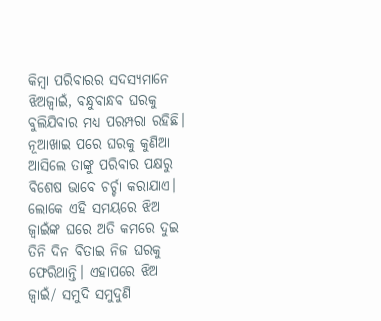କିମ୍ବା ପରିବାରର ସଦସ୍ୟମାନେ ଝିଅଜ୍ୱାଇଁ, ବନ୍ଧୁବାନ୍ଧବ ଘରକୁ ବୁଲିଯିବାର ମଧ୍ୟ ପରମ୍ପରା ରହିଛି। ନୂଆଖାଇ ପରେ ଘରକୁ କୁଣିଆ ଆସିଲେ ତାଙ୍କୁ ପରିବାର ପକ୍ଷରୁ ବିଶେଷ ଭାବେ ଚର୍ଚ୍ଚା କରାଯାଏ। ଲୋକେ ଏହି ସମୟରେ ଝିଅ ଜ୍ବାଇଁଙ୍କ ଘରେ ଅତି କମରେ ଦୁଇ ତିନି ଦିନ ବିତାଇ ନିଜ ଘରକୁ ଫେରିଥାନ୍ତି। ଏହାପରେ ଝିଅ ଜ୍ବାଇଁ/ ସମୁଦି ସମୁଦୁଣି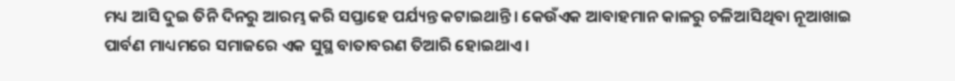ମଧ୍ୟ ଆସି ଦୁଇ ତିନି ଦିନରୁ ଆରମ୍ଭ କରି ସପ୍ତାହେ ପର୍ଯ୍ୟନ୍ତ କଟାଇଥାନ୍ତି। କେଉଁଏକ ଆବାହମାନ କାଳରୁ ଚଳିଆସିଥିବା ନୂଆଖାଇ ପାର୍ବଣ ମାଧ୍ୟମରେ ସମାଜରେ ଏକ ସୁସ୍ଥ ବାତାବରଣ ତିଆରି ହୋଇଥାଏ।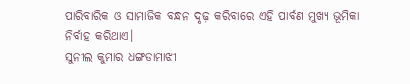ପାରିବାରିକ ଓ ସାମାଜିକ ବନ୍ଧନ ଦୃଢ଼ କରିବାରେ ଏହି ପାର୍ବଣ ମୁଖ୍ୟ ଭୂମିକା ନିର୍ବାହ କରିଥାଏ।
ସୁନୀଲ କୁମାର ଧଙ୍ଗଡାମାଝୀ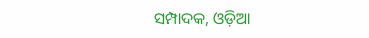ସମ୍ପାଦକ, ଓଡ଼ିଆ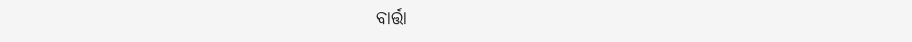ବାର୍ତ୍ତା